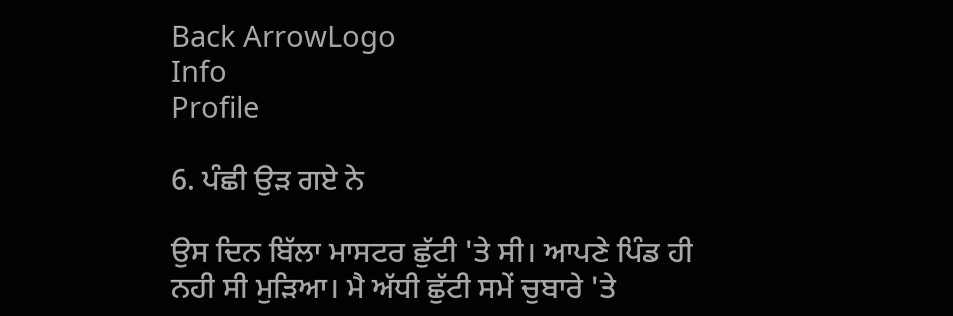Back ArrowLogo
Info
Profile

6. ਪੰਛੀ ਉੜ ਗਏ ਨੇ

ਉਸ ਦਿਨ ਬਿੱਲਾ ਮਾਸਟਰ ਛੁੱਟੀ 'ਤੇ ਸੀ। ਆਪਣੇ ਪਿੰਡ ਹੀ ਨਹੀ ਸੀ ਮੁੜਿਆ। ਮੈ ਅੱਧੀ ਛੁੱਟੀ ਸਮੇਂ ਚੁਬਾਰੇ 'ਤੇ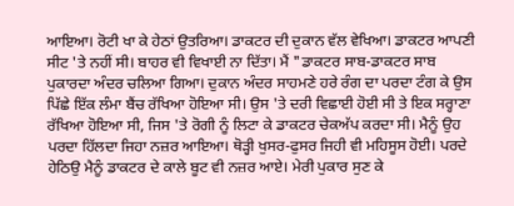ਆਇਆ। ਰੋਟੀ ਖਾ ਕੇ ਹੇਠਾਂ ਉਤਰਿਆ। ਡਾਕਟਰ ਦੀ ਦੁਕਾਨ ਵੱਲ ਵੇਖਿਆ। ਡਾਕਟਰ ਆਪਣੀ ਸੀਟ 'ਤੇ ਨਹੀਂ ਸੀ। ਬਾਹਰ ਵੀ ਵਿਖਾਈ ਨਾ ਦਿੱਤਾ। ਮੈਂ "ਡਾਕਟਰ ਸਾਬ-ਡਾਕਟਰ ਸਾਬ ਪੁਕਾਰਦਾ ਅੰਦਰ ਚਲਿਆ ਗਿਆ। ਦੁਕਾਨ ਅੰਦਰ ਸਾਹਮਣੇ ਹਰੇ ਰੰਗ ਦਾ ਪਰਦਾ ਟੰਗ ਕੇ ਉਸ ਪਿੱਛੇ ਇੱਕ ਲੰਮਾ ਬੈਂਚ ਰੱਖਿਆ ਹੋਇਆ ਸੀ। ਉਸ 'ਤੇ ਦਰੀ ਵਿਛਾਈ ਹੋਈ ਸੀ ਤੇ ਇਕ ਸਰ੍ਹਾਣਾ ਰੱਖਿਆ ਹੋਇਆ ਸੀ, ਜਿਸ 'ਤੇ ਰੋਗੀ ਨੂੰ ਲਿਟਾ ਕੇ ਡਾਕਟਰ ਚੇਕਅੱਪ ਕਰਦਾ ਸੀ। ਮੈਨੂੰ ਉਹ ਪਰਦਾ ਹਿੱਲਦਾ ਜਿਹਾ ਨਜ਼ਰ ਆਇਆ। ਥੋੜ੍ਹੀ ਖੁਸਰ-ਫੁਸਰ ਜਿਹੀ ਵੀ ਮਹਿਸੂਸ ਹੋਈ। ਪਰਦੇ ਹੇਠਿਉ ਮੈਨੂੰ ਡਾਕਟਰ ਦੇ ਕਾਲੇ ਬੂਟ ਵੀ ਨਜ਼ਰ ਆਏ। ਮੇਰੀ ਪੁਕਾਰ ਸੁਣ ਕੇ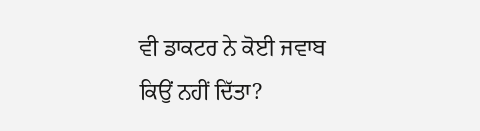ਵੀ ਡਾਕਟਰ ਨੇ ਕੋਈ ਜਵਾਬ ਕਿਉਂ ਨਹੀਂ ਦਿੱਤਾ?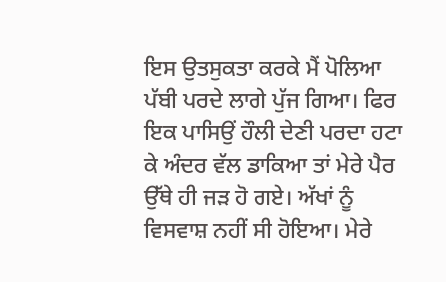ਇਸ ਉਤਸੁਕਤਾ ਕਰਕੇ ਮੈਂ ਪੋਲਿਆ ਪੱਬੀ ਪਰਦੇ ਲਾਗੇ ਪੁੱਜ ਗਿਆ। ਫਿਰ ਇਕ ਪਾਸਿਉਂ ਹੌਲੀ ਦੇਣੀ ਪਰਦਾ ਹਟਾ ਕੇ ਅੰਦਰ ਵੱਲ ਡਾਕਿਆ ਤਾਂ ਮੇਰੇ ਪੈਰ ਉੱਥੇ ਹੀ ਜੜ ਹੋ ਗਏ। ਅੱਖਾਂ ਨੂੰ ਵਿਸਵਾਸ਼ ਨਹੀਂ ਸੀ ਹੋਇਆ। ਮੇਰੇ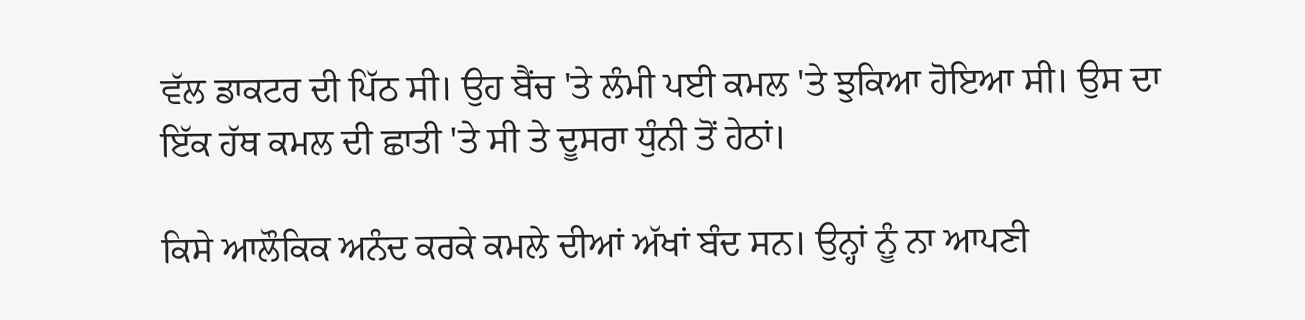ਵੱਲ ਡਾਕਟਰ ਦੀ ਪਿੱਠ ਸੀ। ਉਹ ਬੈਂਚ 'ਤੇ ਲੰਮੀ ਪਈ ਕਮਲ 'ਤੇ ਝੁਕਿਆ ਹੋਇਆ ਸੀ। ਉਸ ਦਾ ਇੱਕ ਹੱਥ ਕਮਲ ਦੀ ਛਾਤੀ 'ਤੇ ਸੀ ਤੇ ਦੂਸਰਾ ਧੁੰਨੀ ਤੋਂ ਹੇਠਾਂ।

ਕਿਸੇ ਆਲੌਕਿਕ ਅਨੰਦ ਕਰਕੇ ਕਮਲੇ ਦੀਆਂ ਅੱਖਾਂ ਬੰਦ ਸਨ। ਉਨ੍ਹਾਂ ਨੂੰ ਨਾ ਆਪਣੀ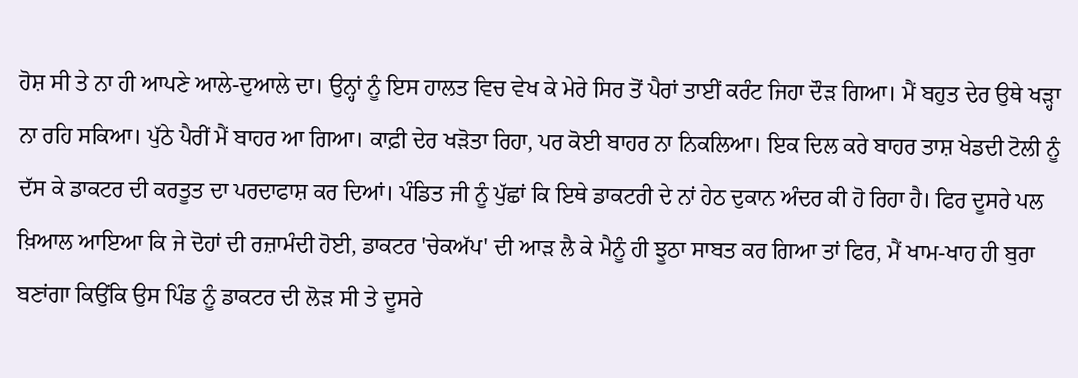ਹੋਸ਼ ਸੀ ਤੇ ਨਾ ਹੀ ਆਪਣੇ ਆਲੇ-ਦੁਆਲੇ ਦਾ। ਉਨ੍ਹਾਂ ਨੂੰ ਇਸ ਹਾਲਤ ਵਿਚ ਵੇਖ ਕੇ ਮੇਰੇ ਸਿਰ ਤੋਂ ਪੈਰਾਂ ਤਾਈਂ ਕਰੰਟ ਜਿਹਾ ਦੌੜ ਗਿਆ। ਮੈਂ ਬਹੁਤ ਦੇਰ ਉਥੇ ਖੜ੍ਹਾ ਨਾ ਰਹਿ ਸਕਿਆ। ਪੁੱਠੇ ਪੈਰੀਂ ਮੈਂ ਬਾਹਰ ਆ ਗਿਆ। ਕਾਫ਼ੀ ਦੇਰ ਖੜੋਤਾ ਰਿਹਾ, ਪਰ ਕੋਈ ਬਾਹਰ ਨਾ ਨਿਕਲਿਆ। ਇਕ ਦਿਲ ਕਰੇ ਬਾਹਰ ਤਾਸ਼ ਖੇਡਦੀ ਟੋਲੀ ਨੂੰ ਦੱਸ ਕੇ ਡਾਕਟਰ ਦੀ ਕਰਤੂਤ ਦਾ ਪਰਦਾਫਾਸ਼ ਕਰ ਦਿਆਂ। ਪੰਡਿਤ ਜੀ ਨੂੰ ਪੁੱਛਾਂ ਕਿ ਇਥੇ ਡਾਕਟਰੀ ਦੇ ਨਾਂ ਹੇਠ ਦੁਕਾਨ ਅੰਦਰ ਕੀ ਹੋ ਰਿਹਾ ਹੈ। ਫਿਰ ਦੂਸਰੇ ਪਲ ਖ਼ਿਆਲ ਆਇਆ ਕਿ ਜੇ ਦੋਹਾਂ ਦੀ ਰਜ਼ਾਮੰਦੀ ਹੋਈ, ਡਾਕਟਰ 'ਚੇਕਅੱਪ' ਦੀ ਆੜ ਲੈ ਕੇ ਮੈਨੂੰ ਹੀ ਝੂਠਾ ਸਾਬਤ ਕਰ ਗਿਆ ਤਾਂ ਫਿਰ, ਮੈਂ ਖਾਮ-ਖਾਹ ਹੀ ਬੁਰਾ ਬਣਾਂਗਾ ਕਿਉਂਕਿ ਉਸ ਪਿੰਡ ਨੂੰ ਡਾਕਟਰ ਦੀ ਲੋੜ ਸੀ ਤੇ ਦੂਸਰੇ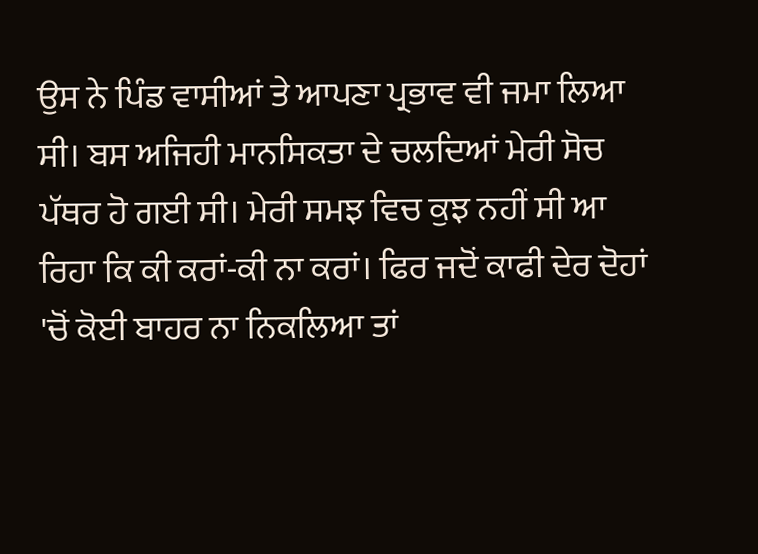ਉਸ ਨੇ ਪਿੰਡ ਵਾਸੀਆਂ ਤੇ ਆਪਣਾ ਪ੍ਰਭਾਵ ਵੀ ਜਮਾ ਲਿਆ ਸੀ। ਬਸ ਅਜਿਹੀ ਮਾਨਸਿਕਤਾ ਦੇ ਚਲਦਿਆਂ ਮੇਰੀ ਸੋਚ ਪੱਥਰ ਹੋ ਗਈ ਸੀ। ਮੇਰੀ ਸਮਝ ਵਿਚ ਕੁਝ ਨਹੀਂ ਸੀ ਆ ਰਿਹਾ ਕਿ ਕੀ ਕਰਾਂ-ਕੀ ਨਾ ਕਰਾਂ। ਫਿਰ ਜਦੋਂ ਕਾਫੀ ਦੇਰ ਦੋਹਾਂ 'ਚੋਂ ਕੋਈ ਬਾਹਰ ਨਾ ਨਿਕਲਿਆ ਤਾਂ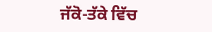ਜੱਕੋ-ਤੱਕੇ ਵਿੱਚ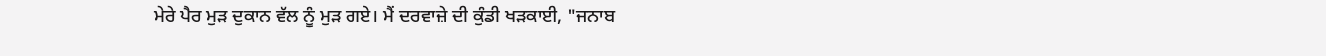ਮੇਰੇ ਪੈਰ ਮੁੜ ਦੁਕਾਨ ਵੱਲ ਨੂੰ ਮੁੜ ਗਏ। ਮੈਂ ਦਰਵਾਜ਼ੇ ਦੀ ਕੁੰਡੀ ਖੜਕਾਈ, "ਜਨਾਬ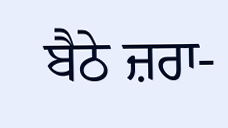ਬੈਠੇ ਜ਼ਰਾ-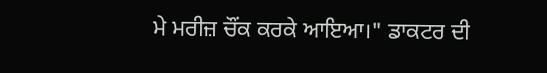ਮੇ ਮਰੀਜ਼ ਚੌਂਕ ਕਰਕੇ ਆਇਆ।" ਡਾਕਟਰ ਦੀ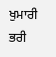ਖੁਮਾਰੀ ਭਰੀ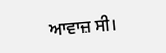ਆਵਾਜ਼ ਸੀ।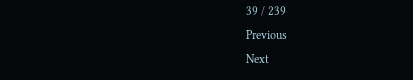39 / 239
Previous
Next